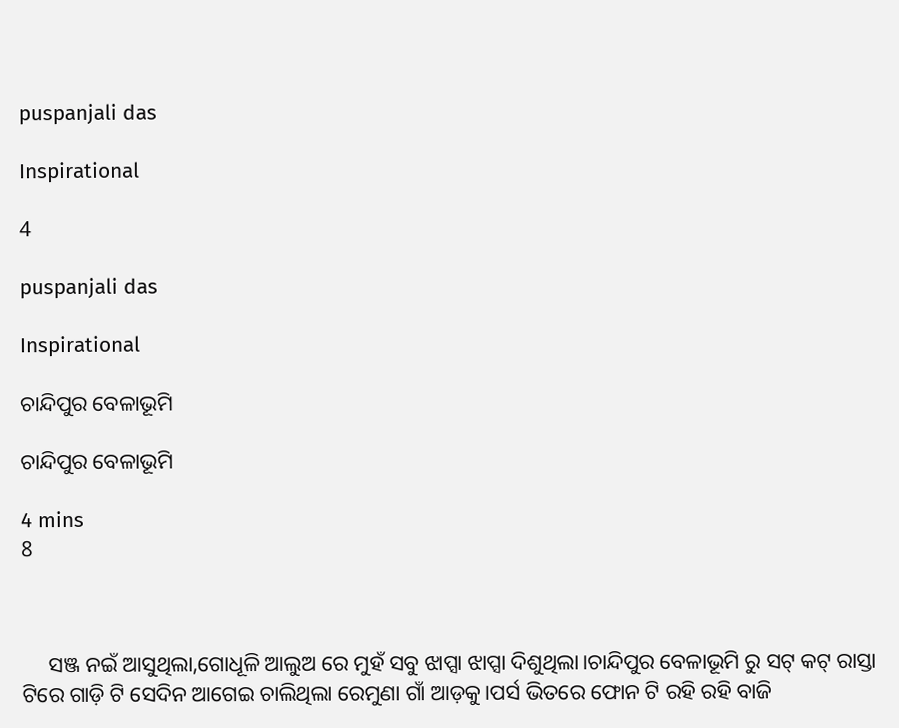puspanjali das

Inspirational

4

puspanjali das

Inspirational

ଚାନ୍ଦିପୁର ବେଳାଭୂମି

ଚାନ୍ଦିପୁର ବେଳାଭୂମି

4 mins
8



     ସଞ୍ଜ ନଇଁ ଆସୁଥିଲା,ଗୋଧୂଳି ଆଲୁଅ ରେ ମୁହଁ ସବୁ ଝାପ୍ସା ଝାପ୍ସା ଦିଶୁଥିଲା।ଚାନ୍ଦିପୁର ବେଳାଭୂମି ରୁ ସଟ୍ କଟ୍ ରାସ୍ତା ଟିରେ ଗାଡ଼ି ଟି ସେଦିନ ଆଗେଇ ଚାଲିଥିଲା ରେମୁଣା ଗାଁ ଆଡ଼କୁ।ପର୍ସ ଭିତରେ ଫୋନ ଟି ରହି ରହି ବାଜି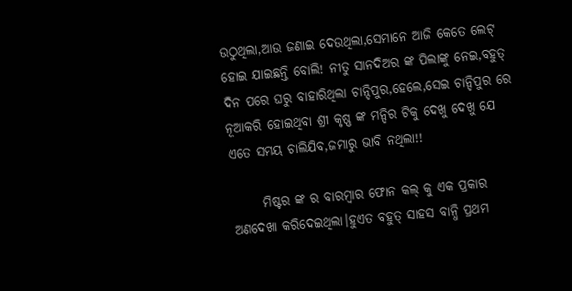ଉଠୁଥିଲା,ଆଉ ଜଣାଇ ଦେଉଥିଲା,ସେମାନେ ଆଜି କେତେ ଲେଟ୍ ହୋଇ ଯାଇଛନ୍ତି ବୋଲି! ନୀତୁ ସାନଦିଅର ଙ୍କ ପିଲାଙ୍କୁ ନେଇ,ବହୁତ୍ ଦିନ ପରେ ଘରୁ ବାହାରିଥିଲା ଚାନ୍ଦିପୁର,ହେଲେ,ସେଇ ଚାନ୍ଦିପୁର ରେ ନୂଆକରି ହୋଇଥିବା ଶ୍ରୀ କୃଷ୍ଣ ଙ୍କ ମନ୍ଦିର ଟିକୁ ଦେଖୁ ଦେଖୁ ଯେ ଏତେ ସମୟ ଚାଲିଯିବ,ଜମାରୁ ଭାବି ନଥିଲା!!

      ମିଷ୍ଟର ଙ୍କ ର ବାରମ୍ବାର ଫୋନ କଲ୍ କୁ ଏକ ପ୍ରକାର ଅଣଦେଖା କରିଦେଇଥିଲା।ହୁଏତ ବହୁତ୍ ସାହସ ବାନ୍ଧି ପ୍ରଥମ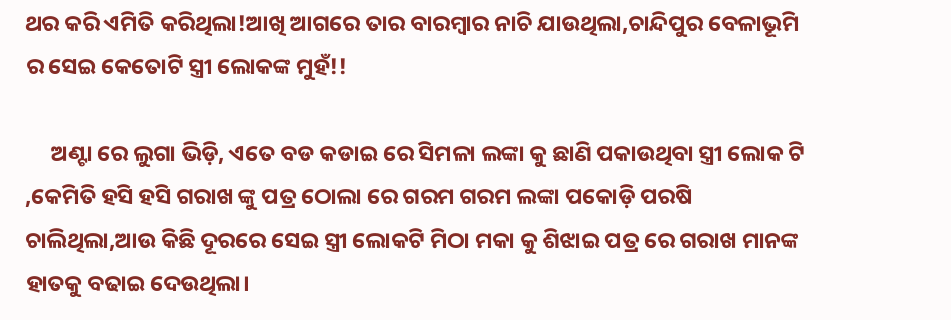ଥର କରି ଏମିତି କରିଥିଲା!ଆଖି ଆଗରେ ତାର ବାରମ୍ବାର ନାଚି ଯାଉଥିଲା,ଚାନ୍ଦିପୁର ବେଳାଭୂମି ର ସେଇ କେତୋଟି ସ୍ତ୍ରୀ ଲୋକଙ୍କ ମୁହଁ!!

     ଅଣ୍ଟା ରେ ଲୁଗା ଭିଡ଼ି, ଏତେ ବଡ କଡାଇ ରେ ସିମଳା ଲଙ୍କା କୁ ଛାଣି ପକାଉଥିବା ସ୍ତ୍ରୀ ଲୋକ ଟି ,କେମିତି ହସି ହସି ଗରାଖ ଙ୍କୁ ପତ୍ର ଠୋଲା ରେ ଗରମ ଗରମ ଲଙ୍କା ପକୋଡ଼ି ପରଷି ଚାଲିଥିଲା,ଆଉ କିଛି ଦୂରରେ ସେଇ ସ୍ତ୍ରୀ ଲୋକଟି ମିଠା ମକା କୁ ଶିଝାଇ ପତ୍ର ରେ ଗରାଖ ମାନଙ୍କ ହାତକୁ ବଢାଇ ଦେଉଥିଲା।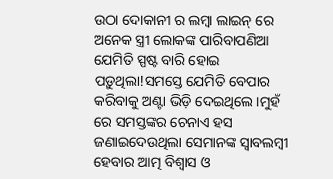ଉଠା ଦୋକାନୀ ର ଲମ୍ବା ଲାଇନ୍ ରେ ଅନେକ ସ୍ତ୍ରୀ ଲୋକଙ୍କ ପାରିବାପଣିଆ ଯେମିତି ସ୍ପଷ୍ଟ ବାରି ହୋଇ ପଡ଼ୁଥିଲା!ସମସ୍ତେ ଯେମିତି ବେପାର କରିବାକୁ ଅଣ୍ଟା ଭିଡ଼ି ଦେଇଥିଲେ।ମୁହଁ ରେ ସମସ୍ତଙ୍କର ଚେନାଏ ହସ ଜଣାଇଦେଉଥିଲା ସେମାନଙ୍କ ସ୍ବାବଲମ୍ବୀ ହେବାର ଆତ୍ମ ବିଶ୍ୱାସ ଓ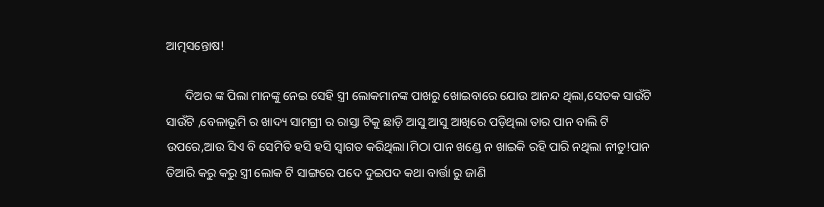ଆତ୍ମସନ୍ତୋଷ!

      ଦିଅର ଙ୍କ ପିଲା ମାନଙ୍କୁ ନେଇ ସେହି ସ୍ତ୍ରୀ ଲୋକମାନଙ୍କ ପାଖରୁ ଖୋଇବାରେ ଯୋଉ ଆନନ୍ଦ ଥିଲା,ସେତକ ସାଉଁଟି ସାଉଁଟି ,ବେଳାଭୂମି ର ଖାଦ୍ୟ ସାମଗ୍ରୀ ର ରାସ୍ତା ଟିକୁ ଛାଡ଼ି ଆସୁ ଆସୁ ଆଖିରେ ପଡ଼ିଥିଲା ତାର ପାନ ବାଲି ଟି ଉପରେ,ଆଉ ସିଏ ବି ସେମିତି ହସି ହସି ସ୍ବାଗତ କରିଥିଲା।ମିଠା ପାନ ଖଣ୍ଡେ ନ ଖାଇକି ରହି ପାରି ନଥିଲା ନୀତୁ!ପାନ ତିଆରି କରୁ କରୁ ସ୍ତ୍ରୀ ଲୋକ ଟି ସାଙ୍ଗରେ ପଦେ ଦୁଇପଦ କଥା ବାର୍ତ୍ତା ରୁ ଜାଣି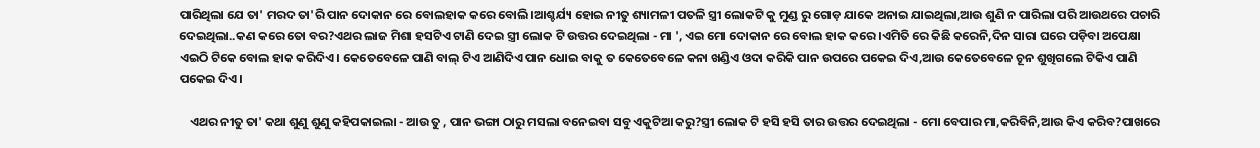ପାରିଥିଲା ଯେ ତା' ମରଦ ତା'ରି ପାନ ଦୋକାନ ରେ ବୋଲହାକ କରେ ବୋଲି।ଆଶ୍ଚର୍ଯ୍ୟ ହୋଇ ନୀତୁ ଶ୍ୟାମଳୀ ପତଳି ସ୍ତ୍ରୀ ଲୋକଟି କୁ ମୁଣ୍ଡ ରୁ ଗୋଡ଼ ଯାକେ ଅନାଇ ଯାଇଥିଲା,ଆଉ ଶୁଣି ନ ପାରିଲା ପରି ଆଉଥରେ ପଚାରି ଦେଇଥିଲା..କଣ କରେ ତୋ ବର?ଏଥର ଲାଜ ମିଶା ହସଟିଏ ଟାଣି ଦେଇ ସ୍ତ୍ରୀ ଲୋକ ଟି ଉତ୍ତର ଦେଇଥିଲା - ମା ', ଏଇ ମୋ ଦୋକାନ ରେ ବୋଲ ହାକ କରେ।ଏମିତି ରେ କିଛି କରେନି,ଦିନ ସାରା ଘରେ ପଡ଼ିବା ଅପେକ୍ଷା ଏଇଠି ଟିକେ ବୋଲ ହାକ କରିଦିଏ। କେତେବେଳେ ପାଣି ବାଲ୍ ଟିଏ ଆଣିଦିଏ ପାନ ଧୋଇ ବାକୁ ତ କେତେବେଳେ କନା ଖଣ୍ଡିଏ ଓଦା କରିକି ପାନ ଉପରେ ପକେଇ ଦିଏ,ଆଉ କେତେବେଳେ ଚୂନ ଶୁଖିଗଲେ ଟିକିଏ ପାଣି ପକେଇ ଦିଏ।

    ଏଥର ନୀତୁ ତା' କଥା ଶୁଣୁ ଶୁଣୁ କହିପକାଇଲା - ଆଉ ତୁ , ପାନ ଭଙ୍ଗା ଠାରୁ ମସଲା ବନେଇବା ସବୁ ଏକୁଟିଆ କରୁ?ସ୍ତ୍ରୀ ଲୋକ ଟି ହସି ହସି ତାର ଉତ୍ତର ଦେଇଥିଲା - ମୋ ବେପାର ମା,କରିବିନି,ଆଉ କିଏ କରିବ?ପାଖରେ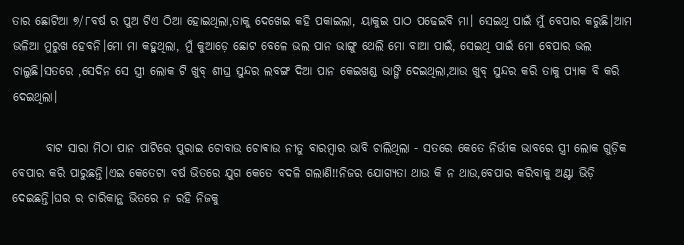ତାର ଛୋଟିଆ ୭/୮ବର୍ଷ ର ପୁଅ ଟିଏ ଠିଆ ହୋଇଥିଲା,ତାକୁ ଦେଖେଇ କହି ପକାଇଲା, ୟାକୁଇ ପାଠ ପଢେଇବି ମା। ସେଇଥି ପାଇଁ ମୁଁ ବେପାର କରୁଛି।ଆମ ଭଳିଆ ମୁରୁଖ ହେବନି।ମୋ ମା କହୁଥିଲା, ମୁଁ କୁଆଡ଼େ ଛୋଟ ବେଳେ ଭଲ ପାନ ଭାଙ୍ଗୁ ଥେଲି ମୋ ବାଆ ପାଇଁ, ସେଇଥି ପାଇଁ ମୋ ବେପାର ଭଲ ଚାଲୁଛି।ସତରେ ,ସେଦିନ ସେ ସ୍ତ୍ରୀ ଲୋକ ଟି ଖୁବ୍ ଶୀଘ୍ର ସୁନ୍ଦର ଲବଙ୍ଗ ଦିଆ ପାନ କେଇଖଣ୍ଡ ଭାଙ୍ଗି ଦେଇଥିଲା,ଆଉ ଖୁବ୍ ସୁନ୍ଦର କରି ତାକୁ ପ୍ୟାକ ବି କରି ଦେଇଥିଲା।

       ବାଟ ସାରା ମିଠା ପାନ ପାଟିରେ ପୁରାଇ ଚୋବାଉ ଚୋଵାଉ ନୀତୁ ବାରମ୍ବାର ଭାବି ଚାଲିଥିଲା - ସତରେ କେତେ ନିର୍ଭୀକ ଭାବରେ ସ୍ତ୍ରୀ ଲୋକ ଗୁଡ଼ିକ ବେପାର କରି ପାରୁଛନ୍ତି।ଏଇ କେତେଟା ବର୍ଷ ଭିତରେ ଯୁଗ କେତେ ବଦଳି ଗଲାଣି!!ନିଜର ଯୋଗ୍ୟତା ଥାଉ କି ନ ଥାଉ,ବେପାର କରିବାକୁ ଅଣ୍ଟା ଭିଡ଼ି ଦେଇଛନ୍ତି।ଘର ର ଚାରିକାନ୍ଥ ଭିତରେ ନ ରହି ନିଜକୁ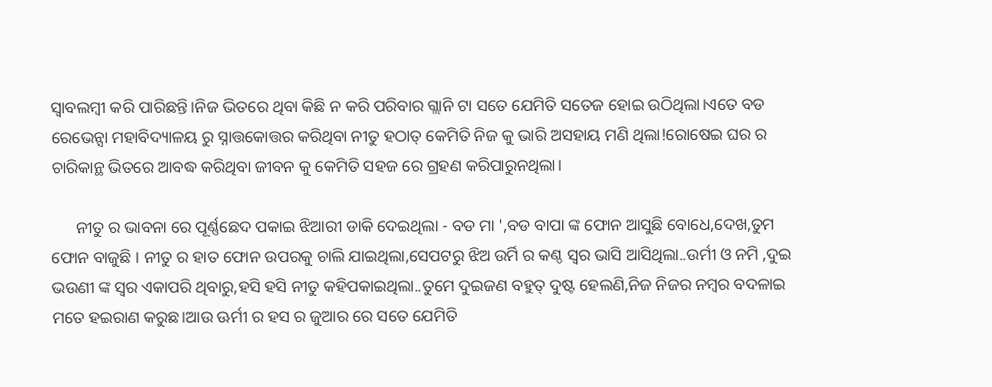ସ୍ବାବଲମ୍ବୀ କରି ପାରିଛନ୍ତି।ନିଜ ଭିତରେ ଥିବା କିଛି ନ କରି ପରିବାର ଗ୍ଲାନି ଟା ସତେ ଯେମିତି ସତେଜ ହୋଇ ଉଠିଥିଲା।ଏତେ ବଡ ରେଭେନ୍ସା ମହାବିଦ୍ୟାଳୟ ରୁ ସ୍ନାତ୍ତକୋତ୍ତର କରିଥିବା ନୀତୁ ହଠାତ୍ କେମିତି ନିଜ କୁ ଭାରି ଅସହାୟ ମଣି ଥିଲା!ରୋଷେଇ ଘର ର ଚାରିକାନ୍ଥ ଭିତରେ ଆବଦ୍ଧ କରିଥିବା ଜୀବନ କୁ କେମିତି ସହଜ ରେ ଗ୍ରହଣ କରିପାରୁନଥିଲା।

      ନୀତୁ ର ଭାବନା ରେ ପୂର୍ଣ୍ଣଛେଦ ପକାଇ ଝିଆରୀ ଡାକି ଦେଇଥିଲା - ବଡ ମା ',ବଡ ବାପା ଙ୍କ ଫୋନ ଆସୁଛି ବୋଧେ,ଦେଖ,ତୁମ ଫୋନ ବାଜୁଛି । ନୀତୁ ର ହାତ ଫୋନ ଉପରକୁ ଚାଲି ଯାଇଥିଲା,ସେପଟରୁ ଝିଅ ଉର୍ମି ର କଣ୍ଠ ସ୍ୱର ଭାସି ଆସିଥିଲା..ଉର୍ମୀ ଓ ନମି ,ଦୁଇ ଭଉଣୀ ଙ୍କ ସ୍ୱର ଏକାପରି ଥିବାରୁ,ହସି ହସି ନୀତୁ କହିପକାଇଥିଲା..ତୁମେ ଦୁଇଜଣ ବହୁତ୍ ଦୁଷ୍ଟ ହେଲଣି,ନିଜ ନିଜର ନମ୍ବର ବଦଳାଇ ମତେ ହଇରାଣ କରୁଛ।ଆଉ ଊର୍ମୀ ର ହସ ର ଜୁଆର ରେ ସତେ ଯେମିତି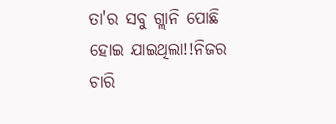ତା'ର ସବୁ ଗ୍ଲାନି ପୋଛି ହୋଇ ଯାଇଥିଲା!!ନିଜର ଚାରି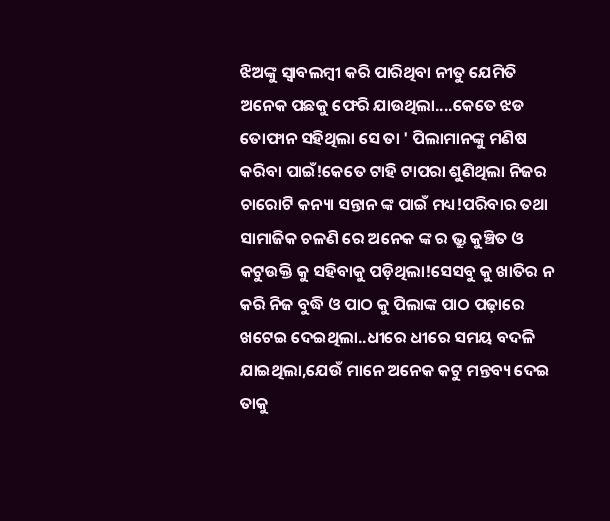ଝିଅଙ୍କୁ ସ୍ବାବଲମ୍ବୀ କରି ପାରିଥିବା ନୀତୁ ଯେମିତି ଅନେକ ପଛକୁ ଫେରି ଯାଉଥିଲା....କେତେ ଝଡ ତୋଫାନ ସହିଥିଲା ସେ ତା ' ପିଲାମାନଙ୍କୁ ମଣିଷ କରିବା ପାଇଁ!କେତେ ଟାହି ଟାପରା ଶୁଣିଥିଲା ନିଜର ଚାରୋଟି କନ୍ୟା ସନ୍ତାନ ଙ୍କ ପାଇଁ ମଧ୍ୟ!ପରିବାର ତଥା ସାମାଜିକ ଚଳଣି ରେ ଅନେକ ଙ୍କ ର ଭ୍ରୁ କୁଞ୍ଚିତ ଓ କଟୁଉକ୍ତି କୁ ସହିବାକୁ ପଡ଼ିଥିଲା!ସେସବୁ କୁ ଖାତିର ନ କରି ନିଜ ବୁଦ୍ଧି ଓ ପାଠ କୁ ପିଲାଙ୍କ ପାଠ ପଢ଼ାରେ ଖଟେଇ ଦେଇଥିଲା..ଧୀରେ ଧୀରେ ସମୟ ବଦଳି ଯାଇଥିଲା,ଯେଉଁ ମାନେ ଅନେକ କଟୁ ମନ୍ତବ୍ୟ ଦେଇ ତାକୁ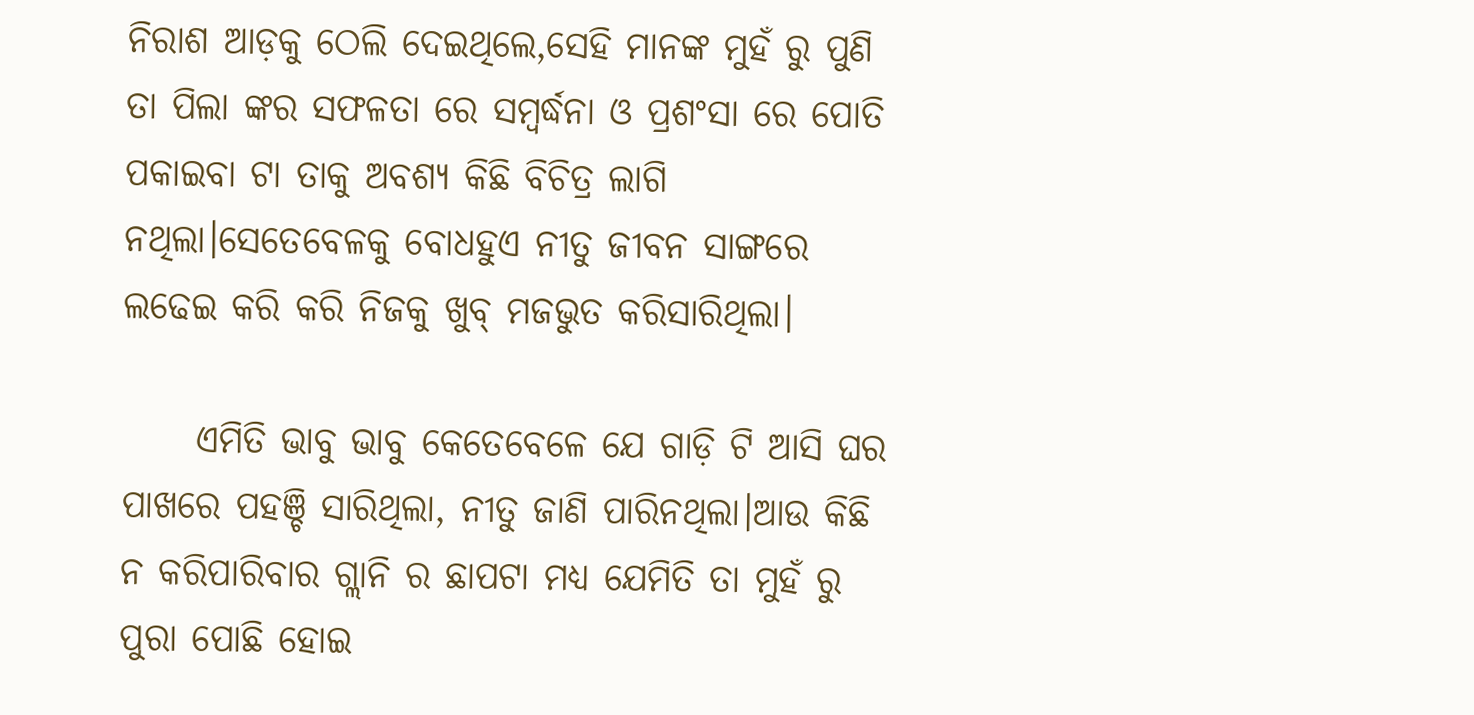ନିରାଶ ଆଡ଼କୁ ଠେଲି ଦେଇଥିଲେ,ସେହି ମାନଙ୍କ ମୁହଁ ରୁ ପୁଣି ତା ପିଲା ଙ୍କର ସଫଳତା ରେ ସମ୍ବର୍ଦ୍ଧନା ଓ ପ୍ରଶଂସା ରେ ପୋତି ପକାଇବା ଟା ତାକୁ ଅବଶ୍ୟ କିଛି ବିଚିତ୍ର ଲାଗି ନଥିଲା।ସେତେବେଳକୁ ବୋଧହୁଏ ନୀତୁ ଜୀବନ ସାଙ୍ଗରେ ଲଢେଇ କରି କରି ନିଜକୁ ଖୁବ୍ ମଜଭୁତ କରିସାରିଥିଲା।

     ଏମିତି ଭାବୁ ଭାବୁ କେତେବେଳେ ଯେ ଗାଡ଼ି ଟି ଆସି ଘର ପାଖରେ ପହଞ୍ଚି ସାରିଥିଲା, ନୀତୁ ଜାଣି ପାରିନଥିଲା।ଆଉ କିଛି ନ କରିପାରିବାର ଗ୍ଲାନି ର ଛାପଟା ମଧ୍ୟ ଯେମିତି ତା ମୁହଁ ରୁ ପୁରା ପୋଛି ହୋଇ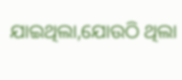ଯାଇଥିଲା,ଯୋଉଠି ଥିଲା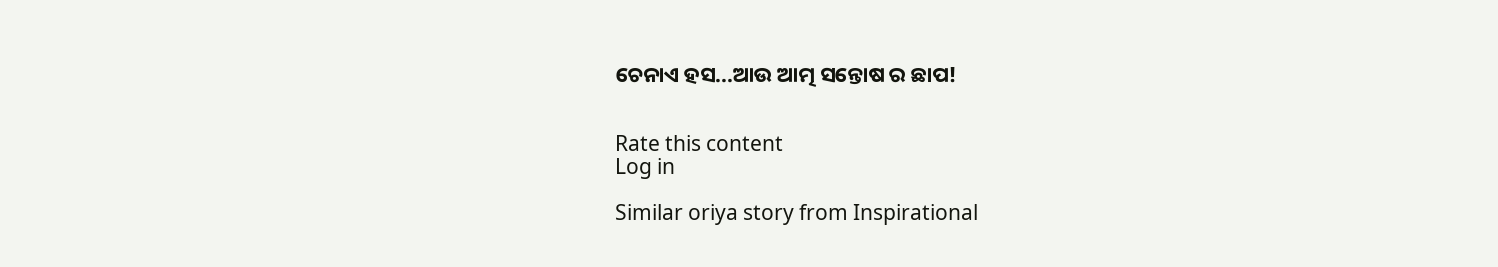ଚେନାଏ ହସ...ଆଉ ଆତ୍ମ ସନ୍ତୋଷ ର ଛାପ!


Rate this content
Log in

Similar oriya story from Inspirational